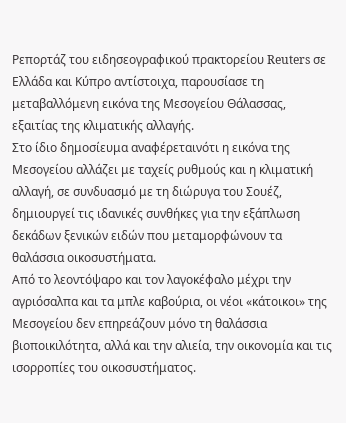Ρεπορτάζ του ειδησεογραφικού πρακτορείου Reuters σε Ελλάδα και Κύπρο αντίστοιχα, παρουσίασε τη μεταβαλλόμενη εικόνα της Μεσογείου Θάλασσας, εξαιτίας της κλιματικής αλλαγής.
Στο ίδιο δημοσίευμα αναφέρεταινότι η εικόνα της Μεσογείου αλλάζει με ταχείς ρυθμούς και η κλιματική αλλαγή, σε συνδυασμό με τη διώρυγα του Σουέζ, δημιουργεί τις ιδανικές συνθήκες για την εξάπλωση δεκάδων ξενικών ειδών που μεταμορφώνουν τα θαλάσσια οικοσυστήματα.
Από το λεοντόψαρο και τον λαγοκέφαλο μέχρι την αγριόσαλπα και τα μπλε καβούρια, οι νέοι «κάτοικοι» της Μεσογείου δεν επηρεάζουν μόνο τη θαλάσσια βιοποικιλότητα, αλλά και την αλιεία, την οικονομία και τις ισορροπίες του οικοσυστήματος.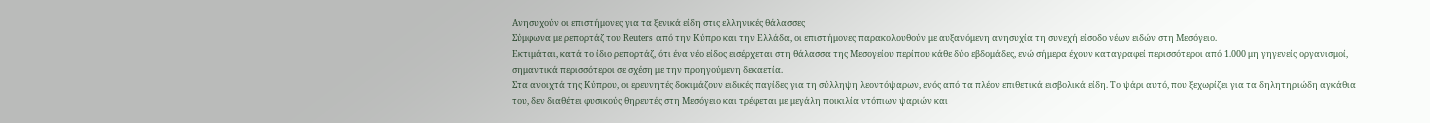Ανησυχούν οι επιστήμονες για τα ξενικά είδη στις ελληνικές θάλασσες
Σύμφωνα με ρεπορτάζ του Reuters από την Κύπρο και την Ελλάδα, οι επιστήμονες παρακολουθούν με αυξανόμενη ανησυχία τη συνεχή είσοδο νέων ειδών στη Μεσόγειο.
Εκτιμάται, κατά το ίδιο ρεπορτάζ, ότι ένα νέο είδος εισέρχεται στη θάλασσα της Μεσογείου περίπου κάθε δύο εβδομάδες, ενώ σήμερα έχουν καταγραφεί περισσότεροι από 1.000 μη γηγενείς οργανισμοί, σημαντικά περισσότεροι σε σχέση με την προηγούμενη δεκαετία.
Στα ανοιχτά της Κύπρου, οι ερευνητές δοκιμάζουν ειδικές παγίδες για τη σύλληψη λεοντόψαρων, ενός από τα πλέον επιθετικά εισβολικά είδη. Το ψάρι αυτό, που ξεχωρίζει για τα δηλητηριώδη αγκάθια του, δεν διαθέτει φυσικούς θηρευτές στη Μεσόγειο και τρέφεται με μεγάλη ποικιλία ντόπιων ψαριών και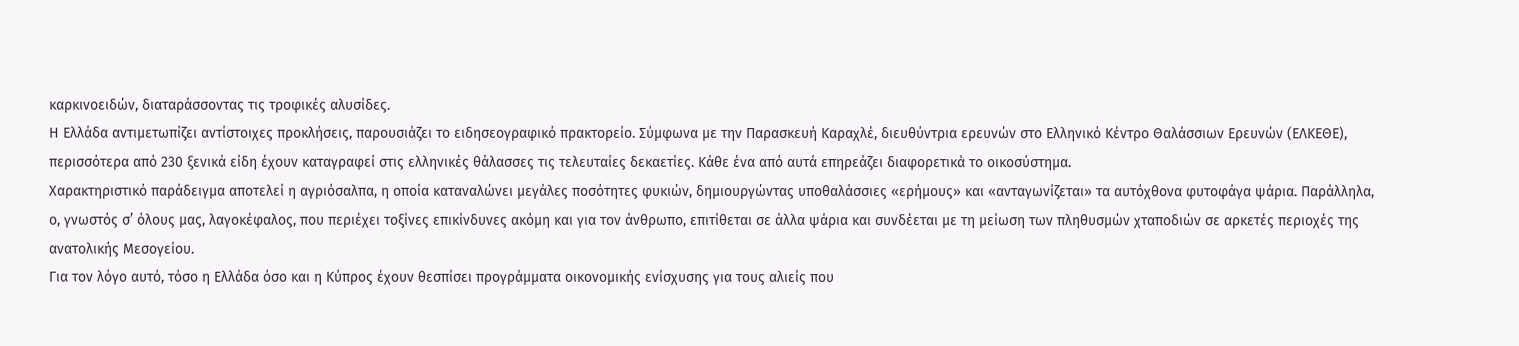καρκινοειδών, διαταράσσοντας τις τροφικές αλυσίδες.
Η Ελλάδα αντιμετωπίζει αντίστοιχες προκλήσεις, παρουσιάζει το ειδησεογραφικό πρακτορείο. Σύμφωνα με την Παρασκευή Καραχλέ, διευθύντρια ερευνών στο Ελληνικό Κέντρο Θαλάσσιων Ερευνών (ΕΛΚΕΘΕ), περισσότερα από 230 ξενικά είδη έχουν καταγραφεί στις ελληνικές θάλασσες τις τελευταίες δεκαετίες. Κάθε ένα από αυτά επηρεάζει διαφορετικά το οικοσύστημα.
Χαρακτηριστικό παράδειγμα αποτελεί η αγριόσαλπα, η οποία καταναλώνει μεγάλες ποσότητες φυκιών, δημιουργώντας υποθαλάσσιες «ερήμους» και «ανταγωνίζεται» τα αυτόχθονα φυτοφάγα ψάρια. Παράλληλα, ο, γνωστός σ’ όλους μας, λαγοκέφαλος, που περιέχει τοξίνες επικίνδυνες ακόμη και για τον άνθρωπο, επιτίθεται σε άλλα ψάρια και συνδέεται με τη μείωση των πληθυσμών χταποδιών σε αρκετές περιοχές της ανατολικής Μεσογείου.
Για τον λόγο αυτό, τόσο η Ελλάδα όσο και η Κύπρος έχουν θεσπίσει προγράμματα οικονομικής ενίσχυσης για τους αλιείς που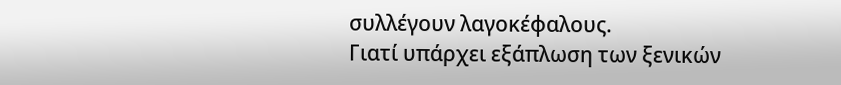συλλέγουν λαγοκέφαλους.
Γιατί υπάρχει εξάπλωση των ξενικών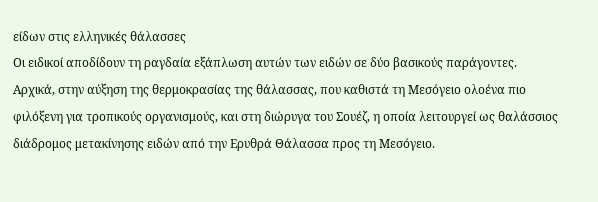είδων στις ελληνικές θάλασσες
Οι ειδικοί αποδίδουν τη ραγδαία εξάπλωση αυτών των ειδών σε δύο βασικούς παράγοντες. Αρχικά, στην αύξηση της θερμοκρασίας της θάλασσας, που καθιστά τη Μεσόγειο ολοένα πιο φιλόξενη για τροπικούς οργανισμούς, και στη διώρυγα του Σουέζ, η οποία λειτουργεί ως θαλάσσιος διάδρομος μετακίνησης ειδών από την Ερυθρά Θάλασσα προς τη Μεσόγειο.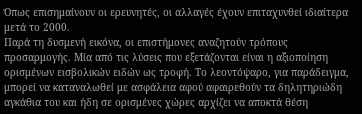Όπως επισημαίνουν οι ερευνητές, οι αλλαγές έχουν επιταχυνθεί ιδιαίτερα μετά το 2000.
Παρά τη δυσμενή εικόνα, οι επιστήμονες αναζητούν τρόπους προσαρμογής. Μία από τις λύσεις που εξετάζονται είναι η αξιοποίηση ορισμένων εισβολικών ειδών ως τροφή. Το λεοντόψαρο, για παράδειγμα, μπορεί να καταναλωθεί με ασφάλεια αφού αφαιρεθούν τα δηλητηριώδη αγκάθια του και ήδη σε ορισμένες χώρες αρχίζει να αποκτά θέση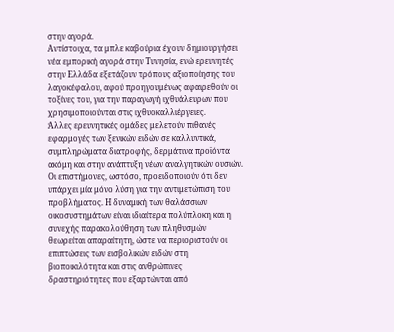στην αγορά.
Αντίστοιχα, τα μπλε καβούρια έχουν δημιουργήσει νέα εμπορική αγορά στην Τυνησία, ενώ ερευνητές στην Ελλάδα εξετάζουν τρόπους αξιοποίησης του λαγοκέφαλου, αφού προηγουμένως αφαιρεθούν οι τοξίνες του, για την παραγωγή ιχθυάλευρων που χρησιμοποιούνται στις ιχθυοκαλλιέργειες.
Άλλες ερευνητικές ομάδες μελετούν πιθανές εφαρμογές των ξενικών ειδών σε καλλυντικά, συμπληρώματα διατροφής, δερμάτινα προϊόντα ακόμη και στην ανάπτυξη νέων αναλγητικών ουσιών.
Οι επιστήμονες, ωστόσο, προειδοποιούν ότι δεν υπάρχει μία μόνο λύση για την αντιμετώπιση του προβλήματος. Η δυναμική των θαλάσσιων οικοσυστημάτων είναι ιδιαίτερα πολύπλοκη και η συνεχής παρακολούθηση των πληθυσμών θεωρείται απαραίτητη, ώστε να περιοριστούν οι επιπτώσεις των εισβολικών ειδών στη βιοποικιλότητα και στις ανθρώπινες δραστηριότητες που εξαρτώνται από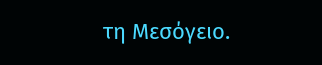τη Μεσόγειο.